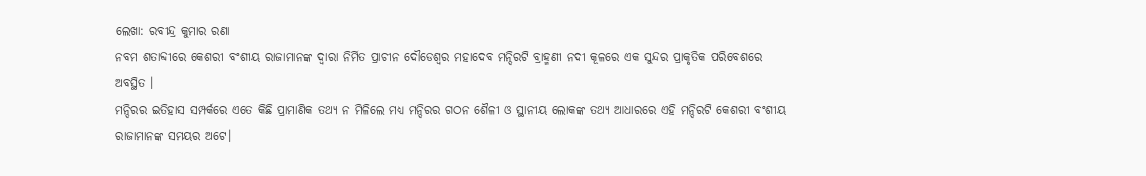ଲେଖା: ରବୀନ୍ଦ୍ର କୁମାର ରଣା
ନବମ ଶତାବ୍ଦୀରେ କେଶରୀ ବଂଶୀୟ ରାଜାମାନଙ୍କ ଦ୍ୱାରା ନିର୍ମିତ ପ୍ରାଚୀନ ଦୌଡେଶ୍ୱର ମହାଦେବ ମନ୍ଦିରଟି ବ୍ରାହ୍ମଣୀ ନଦୀ କୂଳରେ ଏକ ସୁନ୍ଦର ପ୍ରାକୃତିକ ପରିବେଶରେ ଅବସ୍ଥିତ ।
ମନ୍ଦିରର ଇତିହାସ ସମ୍ପର୍କରେ ଏତେ କିଛି ପ୍ରାମାଣିକ ତଥ୍ୟ ନ ମିଳିଲେ ମଧ୍ୟ ମନ୍ଦିରର ଗଠନ ଶୈଳୀ ଓ ସ୍ଥାନୀୟ ଲୋକଙ୍କ ତଥ୍ୟ ଆଧାରରେ ଏହି ମନ୍ଦିରଟି କେଶରୀ ବଂଶୀୟ ରାଜାମାନଙ୍କ ସମୟର ଅଟେ।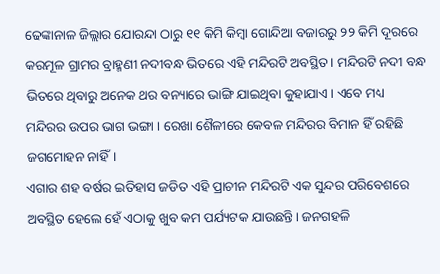ଢେଙ୍କାନାଳ ଜିଲ୍ଲାର ଯୋରନ୍ଦା ଠାରୁ ୧୧ କିମି କିମ୍ବା ଗୋନ୍ଦିଆ ବଜାରରୁ ୨୨ କିମି ଦୂରରେ କରମୂଳ ଗ୍ରାମର ବ୍ରାହ୍ମଣୀ ନଦୀବନ୍ଧ ଭିତରେ ଏହି ମନ୍ଦିରଟି ଅବସ୍ଥିତ । ମନ୍ଦିରଟି ନଦୀ ବନ୍ଧ ଭିତରେ ଥିବାରୁ ଅନେକ ଥର ବନ୍ୟାରେ ଭାଙ୍ଗି ଯାଇଥିବା କୁହାଯାଏ। ଏବେ ମଧ୍ୟ ମନ୍ଦିରର ଉପର ଭାଗ ଭଙ୍ଗା । ରେଖା ଶୈଳୀରେ କେବଳ ମନ୍ଦିରର ବିମାନ ହିଁ ରହିଛି ଜଗମୋହନ ନାହିଁ।
ଏଗାର ଶହ ବର୍ଷର ଇତିହାସ ଜଡିତ ଏହି ପ୍ରାଚୀନ ମନ୍ଦିରଟି ଏକ ସୁନ୍ଦର ପରିବେଶରେ ଅବସ୍ଥିତ ହେଲେ ହେଁ ଏଠାକୁ ଖୁବ କମ ପର୍ଯ୍ୟଟକ ଯାଉଛନ୍ତି। ଜନଗହଳି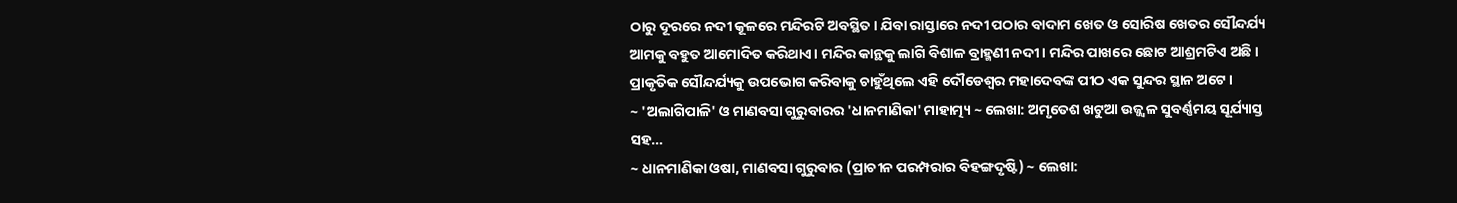ଠାରୁ ଦୂରରେ ନଦୀ କୂଳରେ ମନ୍ଦିରଟି ଅବସ୍ଥିତ। ଯିବା ରାସ୍ତାରେ ନଦୀ ପଠାର ବାଦାମ ଖେତ ଓ ସୋରିଷ ଖେତର ସୌନ୍ଦର୍ଯ୍ୟ ଆମକୁ ବହୁତ ଆମୋଦିତ କରିଥାଏ। ମନ୍ଦିର କାନ୍ଥକୁ ଲାଗି ବିଶାଳ ବ୍ରାହ୍ମଣୀ ନଦୀ। ମନ୍ଦିର ପାଖରେ ଛୋଟ ଆଶ୍ରମଟିଏ ଅଛି । ପ୍ରାକୃତିକ ସୌନ୍ଦର୍ଯ୍ୟକୁ ଉପଭୋଗ କରିବାକୁ ଚାହୁଁଥିଲେ ଏହି ଦୌଡେଶ୍ୱର ମହାଦେବଙ୍କ ପୀଠ ଏକ ସୁନ୍ଦର ସ୍ଥାନ ଅଟେ।
~ 'ଅଲାଗିପାଳି' ଓ ମାଣବସା ଗୁରୁବାରର 'ଧାନମାଣିକା' ମାହାତ୍ମ୍ୟ ~ ଲେଖା: ଅମୃତେଶ ଖଟୁଆ ଉଜ୍ଜ୍ବଳ ସୁବର୍ଣ୍ଣମୟ ସୂର୍ଯ୍ୟାସ୍ତ ସହ…
~ ଧାନମାଣିକା ଓଷା, ମାଣବସା ଗୁରୁବାର (ପ୍ରାଚୀନ ପରମ୍ପରାର ବିହଙ୍ଗଦୃଷ୍ଟି) ~ ଲେଖା: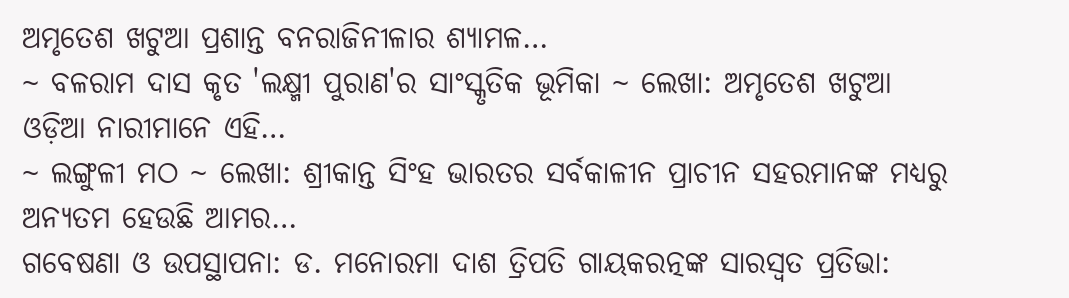ଅମୃତେଶ ଖଟୁଆ ପ୍ରଶାନ୍ତ ବନରାଜିନୀଳାର ଶ୍ୟାମଳ…
~ ବଳରାମ ଦାସ କୃତ 'ଲକ୍ଷ୍ମୀ ପୁରାଣ'ର ସାଂସ୍କୃତିକ ଭୂମିକା ~ ଲେଖା: ଅମୃତେଶ ଖଟୁଆ ଓଡ଼ିଆ ନାରୀମାନେ ଏହି…
~ ଲଙ୍ଗୁଳୀ ମଠ ~ ଲେଖା: ଶ୍ରୀକାନ୍ତ ସିଂହ ଭାରତର ସର୍ବକାଳୀନ ପ୍ରାଚୀନ ସହରମାନଙ୍କ ମଧ୍ୟରୁ ଅନ୍ୟତମ ହେଉଛି ଆମର…
ଗବେଷଣା ଓ ଉପସ୍ଥାପନା: ଡ. ମନୋରମା ଦାଶ ତ୍ରିପତି ଗାୟକରତ୍ନଙ୍କ ସାରସ୍ଵତ ପ୍ରତିଭା: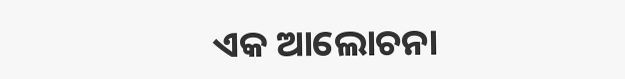ଏକ ଆଲୋଚନା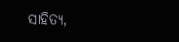ସାହିତ୍ୟ,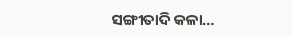ସଙ୍ଗୀତାଦି କଳା…